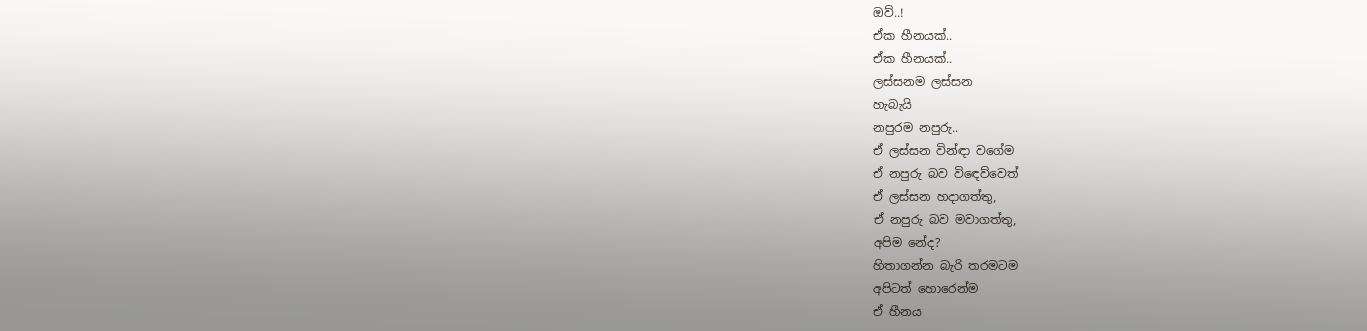ඔව්..!
ඒක හීනයක්..
ඒක හීනයක්..
ලස්සනම ලස්සන
හැබැයි
නපුරම නපුරු..
ඒ ලස්සන වින්ඳා වගේම
ඒ නපුරු බව විඳෙව්වෙත්
ඒ ලස්සන හදාගත්තු,
ඒ නපුරු බව මවාගත්තු,
අපිම නේද?
හිතාගන්න බැරි තරමටම
අපිටත් හොරෙන්ම
ඒ හීනය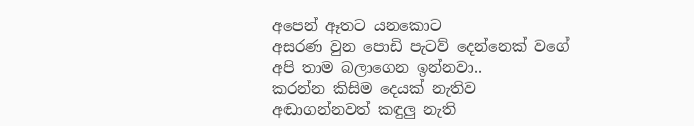අපෙන් ඈතට යනකොට
අසරණ වුන පොඩි පැටව් දෙන්නෙක් වගේ
අපි තාම බලාගෙන ඉන්නවා..
කරන්න කිසිම දෙයක් නැතිව
අඬාගන්නවත් කඳුලු නැති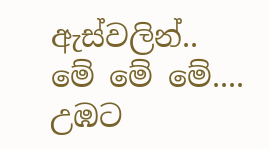ඇස්වලින්..
මේ මේ මේ....
උඹට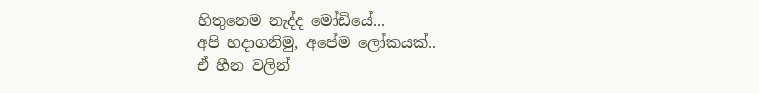හිතුනෙම නැද්ද මෝඩියේ...
අපි හදාගනිමු, අපේම ලෝකයක්..
ඒ හීන වලින්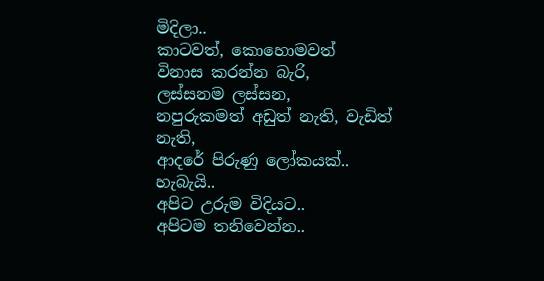මිදිලා..
කාටවත්, කොහොමවත්
විනාස කරන්න බැරි,
ලස්සනම ලස්සන,
නපුරුකමත් අඩුත් නැති, වැඩිත් නැති,
ආදරේ පිරුණු ලෝකයක්..
හැබැයි..
අපිට උරුම විදියට..
අපිටම තනිවෙන්න..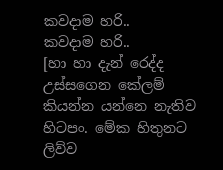කවදාම හරි..
කවදාම හරි..
[හා හා දැන් රෙද්ද උස්සගෙන කේලම් කියන්න යන්නෙ නැතිව හිටපං. මේක හිතුනට ලිව්ව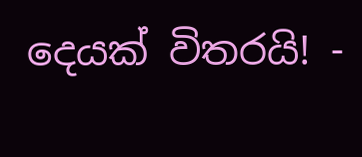දෙයක් විතරයි! -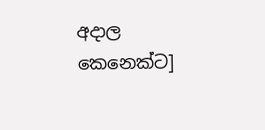අදාල කෙනෙක්ට]